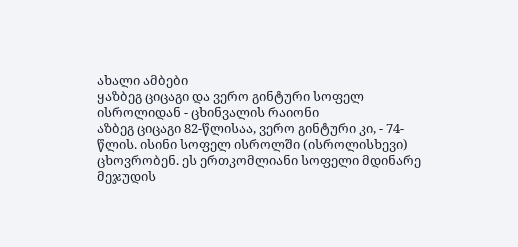ახალი ამბები
ყაზბეგ ციცაგი და ვერო გინტური სოფელ ისროლიდან - ცხინვალის რაიონი
აზბეგ ციცაგი 82-წლისაა, ვერო გინტური კი, - 74-წლის. ისინი სოფელ ისროლში (ისროლისხევი) ცხოვრობენ. ეს ერთკომლიანი სოფელი მდინარე მეჯუდის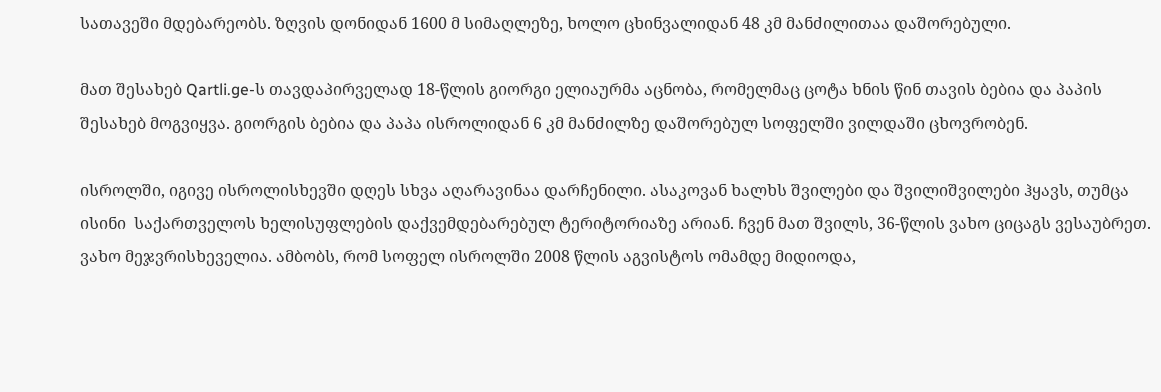სათავეში მდებარეობს. ზღვის დონიდან 1600 მ სიმაღლეზე, ხოლო ცხინვალიდან 48 კმ მანძილითაა დაშორებული.

მათ შესახებ Qartli.ge-ს თავდაპირველად 18-წლის გიორგი ელიაურმა აცნობა, რომელმაც ცოტა ხნის წინ თავის ბებია და პაპის შესახებ მოგვიყვა. გიორგის ბებია და პაპა ისროლიდან 6 კმ მანძილზე დაშორებულ სოფელში ვილდაში ცხოვრობენ.

ისროლში, იგივე ისროლისხევში დღეს სხვა აღარავინაა დარჩენილი. ასაკოვან ხალხს შვილები და შვილიშვილები ჰყავს, თუმცა ისინი  საქართველოს ხელისუფლების დაქვემდებარებულ ტერიტორიაზე არიან. ჩვენ მათ შვილს, 36-წლის ვახო ციცაგს ვესაუბრეთ. ვახო მეჯვრისხეველია. ამბობს, რომ სოფელ ისროლში 2008 წლის აგვისტოს ომამდე მიდიოდა,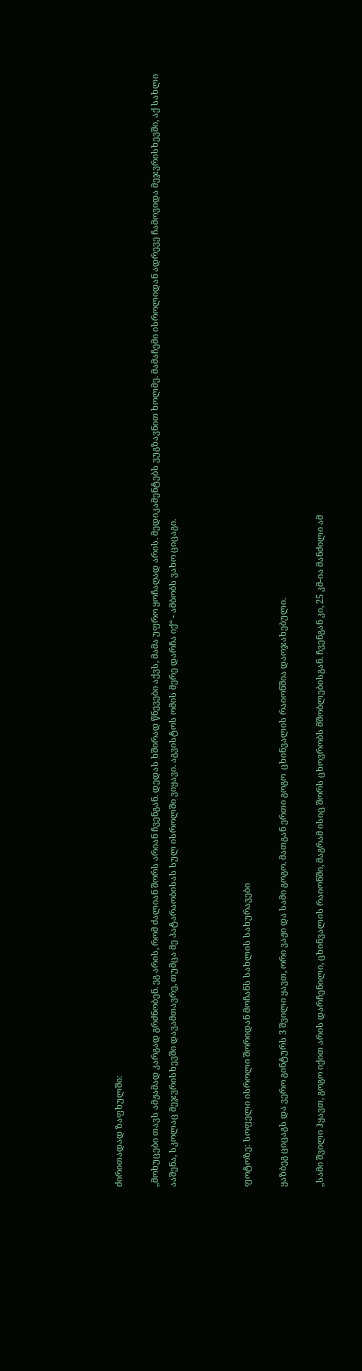ძირითადად ზაფხულში:

,,მოხუცები თავს ამჟამად კარგად გრძნობენ. ეგ არის, რომ ძალიან შორს არიან ჩვენგან. დედას ხშირად წნევები აქვს, მამა უფრო ყოჩაღად არის. მედიკამენტებს ვუგზავნით ხოლმე. მამაჩემი ისროლიდან ადრევე ჩამოვიდა მეჯვრისხევში, აქ სახლი ააშენა, სკოლაც მეჯვრისხევში დავამთავრე, თუმცა მე პატარაობისას სულ ისროლში ვიყავი. აგვისტოს ომის მერე დარჩა იქ“ - ამბობს ვახო ციცაგი.



ფოტოზე: სოფელი ისროლი შორიდან მოჩანს სახლის სახურავები

ყაზბეგ ციცაგს და ვერო გინტურს 3 შვილი ყავთ, ორი ვაჟი და სამი გოგო. მათგან ერთი გოგო  ცხინვალის რაიონშია დაოჯახებული.

,,სამი შვილი ჰყავთ, გოგო იქით არის დარჩენილი, ცხინვალის რაიონში, მაგრამ ისიც შორს ცხოვრობს მშობლებისგან. ჩვენგან კი, 25 კმ-ია მანძილი ამ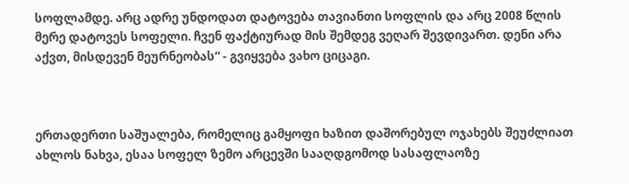სოფლამდე. არც ადრე უნდოდათ დატოვება თავიანთი სოფლის და არც 2008 წლის მერე დატოვეს სოფელი. ჩვენ ფაქტიურად მის შემდეგ ვეღარ შევდივართ. დენი არა აქვთ, მისდევენ მეურნეობას“ - გვიყვება ვახო ციცაგი.



ერთადერთი საშუალება, რომელიც გამყოფი ხაზით დაშორებულ ოჯახებს შეუძლიათ ახლოს ნახვა, ესაა სოფელ ზემო არცევში სააღდგომოდ სასაფლაოზე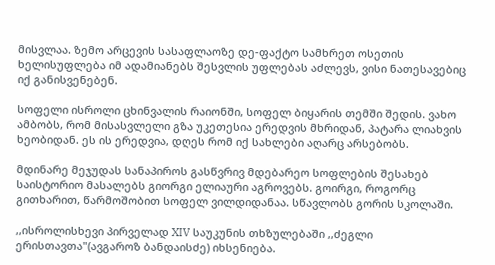მისვლაა. ზემო არცევის სასაფლაოზე დე-ფაქტო სამხრეთ ოსეთის ხელისუფლება იმ ადამიანებს შესვლის უფლებას აძლევს, ვისი ნათესავებიც იქ განისვენებენ.

სოფელი ისროლი ცხინვალის რაიონში, სოფელ ბიყარის თემში შედის. ვახო ამბობს, რომ მისასვლელი გზა უკეთესია ერედვის მხრიდან, პატარა ლიახვის ხეობიდან. ეს ის ერედვია, დღეს რომ იქ სახლები აღარც არსებობს.

მდინარე მეჯუდას სანაპიროს გასწვრივ მდებარეო სოფლების შესახებ საისტორიო მასალებს გიორგი ელიაური აგროვებს. გოირგი, როგორც გითხარით, წარმოშობით სოფელ ვილდიდანაა. სწავლობს გორის სკოლაში.

,,ისროლისხევი პირველად XIV საუკუნის თხზულებაში ,,ძეგლი ერისთავთა"(ავგაროზ ბანდაისძე) იხსენიება.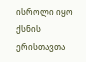ისროლი იყო ქსნის ერისთავთა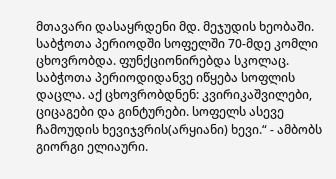მთავარი დასაყრდენი მდ. მეჯუდის ხეობაში. საბჭოთა პერიოდში სოფელში 70-მდე კომლი ცხოვრობდა. ფუნქციონირებდა სკოლაც. საბჭოთა პერიოდიდანვე იწყება სოფლის დაცლა. აქ ცხოვრობდნენ: კვირიკაშვილები, ციცაგები და გინტურები. სოფელს ასევე ჩამოუდის ხევიჯვრის(არყიანი) ხევი.“ - ამბობს გიორგი ელიაური.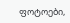ფოტოები,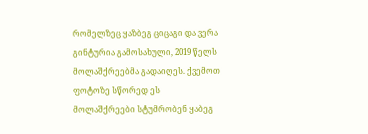რომელზეც ყაზბეგ ციცაგი და ვერა გინტურია გამოსახული, 2019 წელს მოლაშქრეებმა გადაიღეს. ქვემოთ ფოტოზე სწორედ ეს მოლაშქრეები სტუმრობენ ყაბეგ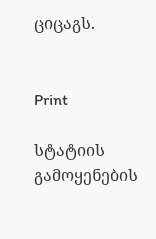ციცაგს.


Print

სტატიის გამოყენების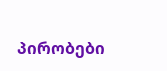პირობები